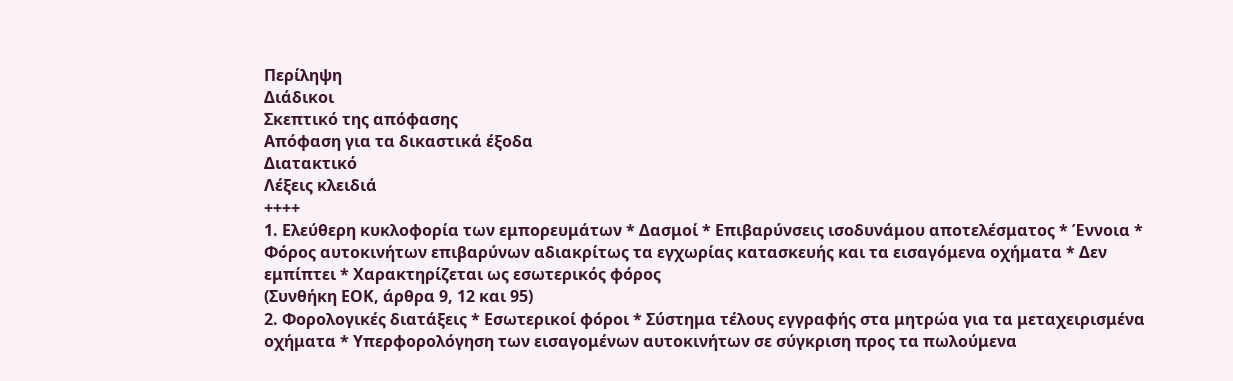Περίληψη
Διάδικοι
Σκεπτικό της απόφασης
Απόφαση για τα δικαστικά έξοδα
Διατακτικό
Λέξεις κλειδιά
++++
1. Ελεύθερη κυκλοφορία των εμπορευμάτων * Δασμοί * Επιβαρύνσεις ισοδυνάμου αποτελέσματος * Έννοια * Φόρος αυτοκινήτων επιβαρύνων αδιακρίτως τα εγχωρίας κατασκευής και τα εισαγόμενα οχήματα * Δεν εμπίπτει * Χαρακτηρίζεται ως εσωτερικός φόρος
(Συνθήκη ΕΟΚ, άρθρα 9, 12 και 95)
2. Φορολογικές διατάξεις * Εσωτερικοί φόροι * Σύστημα τέλους εγγραφής στα μητρώα για τα μεταχειρισμένα οχήματα * Υπερφορολόγηση των εισαγομένων αυτοκινήτων σε σύγκριση προς τα πωλούμενα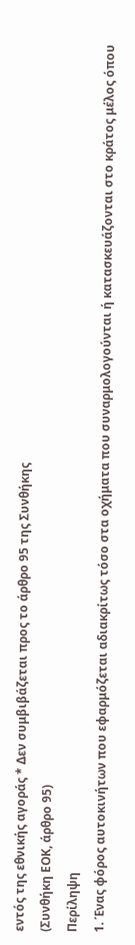εντός της εθνικής αγοράς * Δεν συμβιβάζεται προς το άρθρο 95 της Συνθήκης
(Συνθήκη ΕΟΚ, άρθρο 95)
Περίληψη
1. Ένας φόρος αυτοκινήτων που εφαρμόζεται αδιακρίτως τόσο στα οχήματα που συναρμολογούνται ή κατασκευάζονται στο κράτος μέλος όπου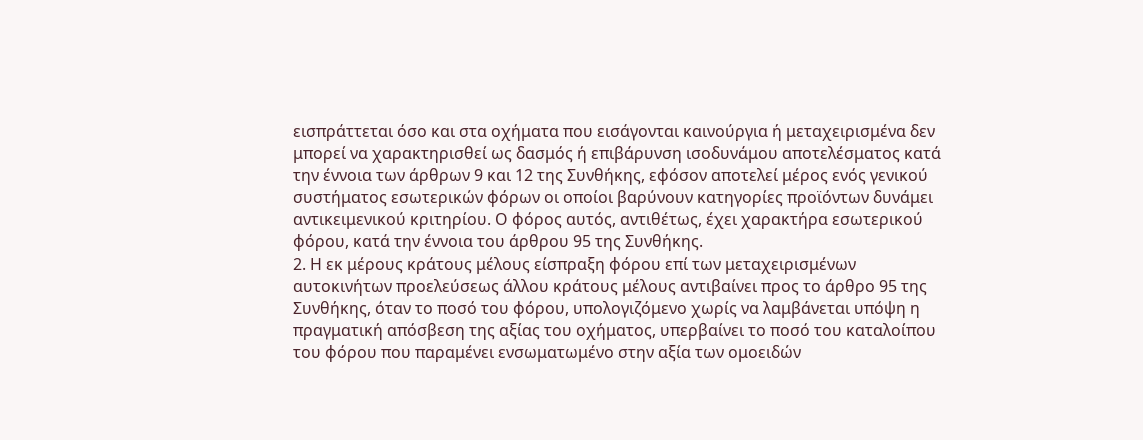εισπράττεται όσο και στα οχήματα που εισάγονται καινούργια ή μεταχειρισμένα δεν μπορεί να χαρακτηρισθεί ως δασμός ή επιβάρυνση ισοδυνάμου αποτελέσματος κατά την έννοια των άρθρων 9 και 12 της Συνθήκης, εφόσον αποτελεί μέρος ενός γενικού συστήματος εσωτερικών φόρων οι οποίοι βαρύνουν κατηγορίες προϊόντων δυνάμει αντικειμενικού κριτηρίου. Ο φόρος αυτός, αντιθέτως, έχει χαρακτήρα εσωτερικού φόρου, κατά την έννοια του άρθρου 95 της Συνθήκης.
2. Η εκ μέρους κράτους μέλους είσπραξη φόρου επί των μεταχειρισμένων αυτοκινήτων προελεύσεως άλλου κράτους μέλους αντιβαίνει προς το άρθρο 95 της Συνθήκης, όταν το ποσό του φόρου, υπολογιζόμενο χωρίς να λαμβάνεται υπόψη η πραγματική απόσβεση της αξίας του οχήματος, υπερβαίνει το ποσό του καταλοίπου του φόρου που παραμένει ενσωματωμένο στην αξία των ομοειδών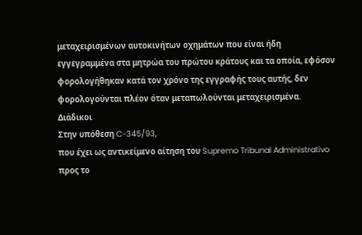μεταχειρισμένων αυτοκινήτων οχημάτων που είναι ήδη εγγεγραμμένα στα μητρώα του πρώτου κράτους και τα οποία, εφόσον φορολογήθηκαν κατά τον χρόνο της εγγραφής τους αυτής, δεν φορολογούνται πλέον όταν μεταπωλούνται μεταχειρισμένα.
Διάδικοι
Στην υπόθεση C-345/93,
που έχει ως αντικείμενο αίτηση του Supremo Tribunal Administrativo προς το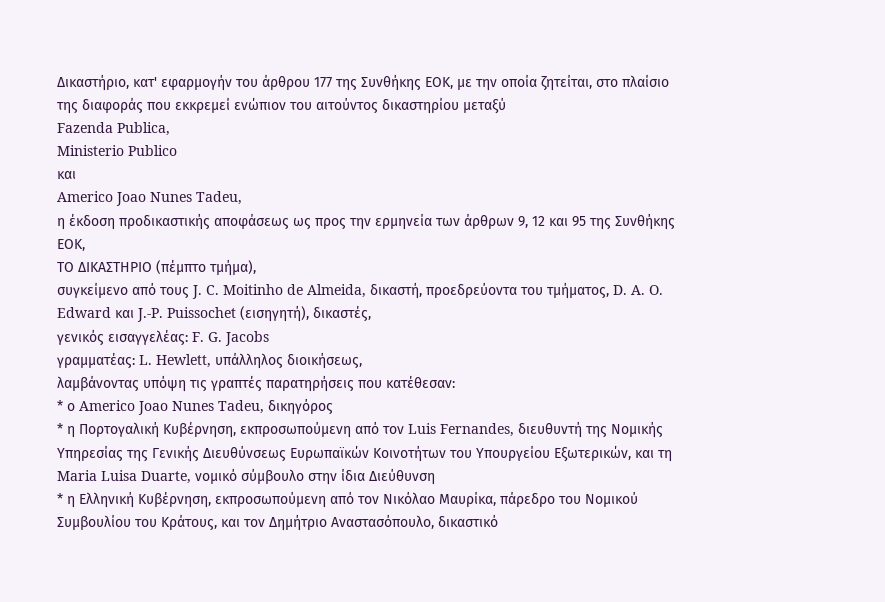Δικαστήριο, κατ' εφαρμογήν του άρθρου 177 της Συνθήκης ΕΟΚ, με την οποία ζητείται, στο πλαίσιο της διαφοράς που εκκρεμεί ενώπιον του αιτούντος δικαστηρίου μεταξύ
Fazenda Publica,
Ministerio Publico
και
Americo Joao Nunes Tadeu,
η έκδοση προδικαστικής αποφάσεως ως προς την ερμηνεία των άρθρων 9, 12 και 95 της Συνθήκης ΕΟΚ,
ΤΟ ΔΙΚΑΣΤΗΡΙΟ (πέμπτο τμήμα),
συγκείμενο από τους J. C. Moitinho de Almeida, δικαστή, προεδρεύοντα του τμήματος, D. A. O. Edward και J.-P. Puissochet (εισηγητή), δικαστές,
γενικός εισαγγελέας: F. G. Jacobs
γραμματέας: L. Hewlett, υπάλληλος διοικήσεως,
λαμβάνοντας υπόψη τις γραπτές παρατηρήσεις που κατέθεσαν:
* ο Americo Joao Nunes Tadeu, δικηγόρος
* η Πορτογαλική Κυβέρνηση, εκπροσωπούμενη από τον Luis Fernandes, διευθυντή της Νομικής Υπηρεσίας της Γενικής Διευθύνσεως Ευρωπαϊκών Κοινοτήτων του Υπουργείου Εξωτερικών, και τη Maria Luisa Duarte, νομικό σύμβουλο στην ίδια Διεύθυνση
* η Ελληνική Κυβέρνηση, εκπροσωπούμενη από τον Νικόλαο Μαυρίκα, πάρεδρο του Νομικού Συμβουλίου του Κράτους, και τον Δημήτριο Αναστασόπουλο, δικαστικό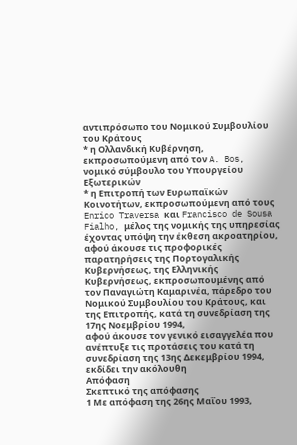αντιπρόσωπο του Νομικού Συμβουλίου του Κράτους
* η Ολλανδική Κυβέρνηση, εκπροσωπούμενη από τον A. Bos, νομικό σύμβουλο του Υπουργείου Εξωτερικών
* η Επιτροπή των Ευρωπαϊκών Κοινοτήτων, εκπροσωπούμενη από τους Enrico Traversa και Francisco de Sousa Fialho, μέλος της νομικής της υπηρεσίας
έχοντας υπόψη την έκθεση ακροατηρίου,
αφού άκουσε τις προφορικές παρατηρήσεις της Πορτογαλικής Κυβερνήσεως, της Ελληνικής Κυβερνήσεως, εκπροσωπουμένης από τον Παναγιώτη Καμαρινέα, πάρεδρο του Νομικού Συμβουλίου του Κράτους, και της Επιτροπής, κατά τη συνεδρίαση της 17ης Νοεμβρίου 1994,
αφού άκουσε τον γενικό εισαγγελέα που ανέπτυξε τις προτάσεις του κατά τη συνεδρίαση της 13ης Δεκεμβρίου 1994,
εκδίδει την ακόλουθη
Απόφαση
Σκεπτικό της απόφασης
1 Με απόφαση της 26ης Μαΐου 1993,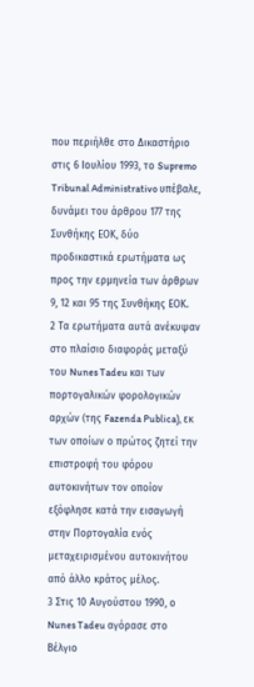που περιήλθε στο Δικαστήριο στις 6 Ιουλίου 1993, το Supremo Tribunal Administrativo υπέβαλε, δυνάμει του άρθρου 177 της Συνθήκης ΕΟΚ, δύο προδικαστικά ερωτήματα ως προς την ερμηνεία των άρθρων 9, 12 και 95 της Συνθήκης ΕΟΚ.
2 Τα ερωτήματα αυτά ανέκυψαν στο πλαίσιο διαφοράς μεταξύ του Nunes Tadeu και των πορτογαλικών φορολογικών αρχών (της Fazenda Publica), εκ των οποίων ο πρώτος ζητεί την επιστροφή του φόρου αυτοκινήτων τον οποίον εξόφλησε κατά την εισαγωγή στην Πορτογαλία ενός μεταχειρισμένου αυτοκινήτου από άλλο κράτος μέλος.
3 Στις 10 Αυγούστου 1990, ο Nunes Tadeu αγόρασε στο Βέλγιο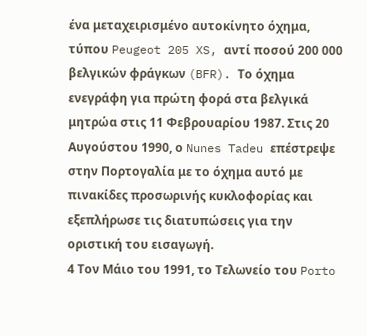ένα μεταχειρισμένο αυτοκίνητο όχημα, τύπου Peugeot 205 XS, αντί ποσού 200 000 βελγικών φράγκων (BFR). Το όχημα ενεγράφη για πρώτη φορά στα βελγικά μητρώα στις 11 Φεβρουαρίου 1987. Στις 20 Αυγούστου 1990, ο Nunes Tadeu επέστρεψε στην Πορτογαλία με το όχημα αυτό με πινακίδες προσωρινής κυκλοφορίας και εξεπλήρωσε τις διατυπώσεις για την οριστική του εισαγωγή.
4 Τον Μάιο του 1991, το Τελωνείο του Porto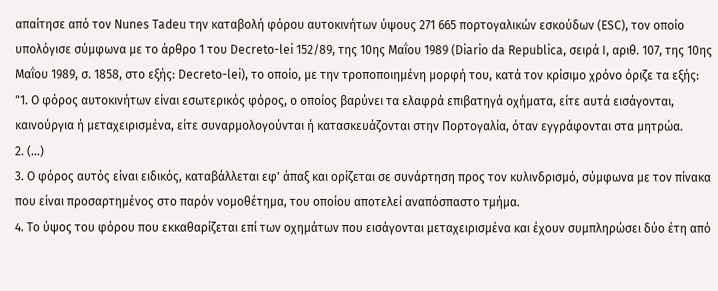απαίτησε από τον Nunes Tadeu την καταβολή φόρου αυτοκινήτων ύψους 271 665 πορτογαλικών εσκούδων (ESC), τον οποίο υπολόγισε σύμφωνα με το άρθρο 1 του Decreto-lei 152/89, της 10ης Μαΐου 1989 (Diario da Republica, σειρά I, αριθ. 107, της 10ης Μαΐου 1989, σ. 1858, στο εξής: Decreto-lei), το οποίο, με την τροποποιημένη μορφή του, κατά τον κρίσιμο χρόνο όριζε τα εξής:
"1. Ο φόρος αυτοκινήτων είναι εσωτερικός φόρος, ο οποίος βαρύνει τα ελαφρά επιβατηγά οχήματα, είτε αυτά εισάγονται, καινούργια ή μεταχειρισμένα, είτε συναρμολογούνται ή κατασκευάζονται στην Πορτογαλία, όταν εγγράφονται στα μητρώα.
2. (...)
3. Ο φόρος αυτός είναι ειδικός, καταβάλλεται εφ' άπαξ και ορίζεται σε συνάρτηση προς τον κυλινδρισμό, σύμφωνα με τον πίνακα που είναι προσαρτημένος στο παρόν νομοθέτημα, του οποίου αποτελεί αναπόσπαστο τμήμα.
4. Το ύψος του φόρου που εκκαθαρίζεται επί των οχημάτων που εισάγονται μεταχειρισμένα και έχουν συμπληρώσει δύο έτη από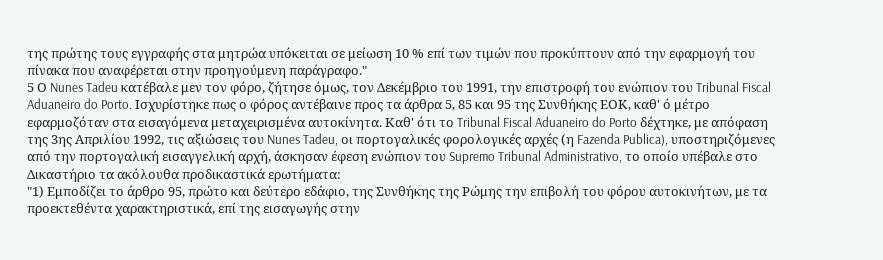της πρώτης τους εγγραφής στα μητρώα υπόκειται σε μείωση 10 % επί των τιμών που προκύπτουν από την εφαρμογή του πίνακα που αναφέρεται στην προηγούμενη παράγραφο."
5 Ο Nunes Tadeu κατέβαλε μεν τον φόρο, ζήτησε όμως, τον Δεκέμβριο του 1991, την επιστροφή του ενώπιον του Tribunal Fiscal Aduaneiro do Porto. Ισχυρίστηκε πως ο φόρος αντέβαινε προς τα άρθρα 5, 85 και 95 της Συνθήκης ΕΟΚ, καθ' ό μέτρο εφαρμοζόταν στα εισαγόμενα μεταχειρισμένα αυτοκίνητα. Καθ' ότι το Tribunal Fiscal Aduaneiro do Porto δέχτηκε, με απόφαση της 3ης Απριλίου 1992, τις αξιώσεις του Nunes Tadeu, οι πορτογαλικές φορολογικές αρχές (η Fazenda Publica), υποστηριζόμενες από την πορτογαλική εισαγγελική αρχή, άσκησαν έφεση ενώπιον του Supremo Tribunal Administrativo, το οποίο υπέβαλε στο Δικαστήριο τα ακόλουθα προδικαστικά ερωτήματα:
"1) Εμποδίζει το άρθρο 95, πρώτο και δεύτερο εδάφιο, της Συνθήκης της Ρώμης την επιβολή του φόρου αυτοκινήτων, με τα προεκτεθέντα χαρακτηριστικά, επί της εισαγωγής στην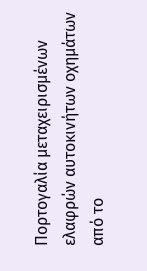Πορτογαλία μεταχειρισμένων ελαφρών αυτοκινήτων οχημάτων από το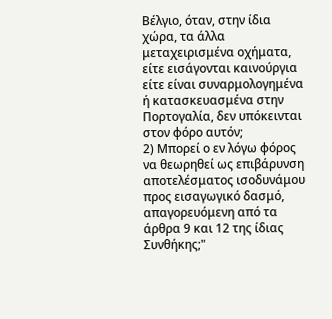Βέλγιο, όταν, στην ίδια χώρα, τα άλλα μεταχειρισμένα οχήματα, είτε εισάγονται καινούργια είτε είναι συναρμολογημένα ή κατασκευασμένα στην Πορτογαλία, δεν υπόκεινται στον φόρο αυτόν;
2) Μπορεί ο εν λόγω φόρος να θεωρηθεί ως επιβάρυνση αποτελέσματος ισοδυνάμου προς εισαγωγικό δασμό, απαγορευόμενη από τα άρθρα 9 και 12 της ίδιας Συνθήκης;"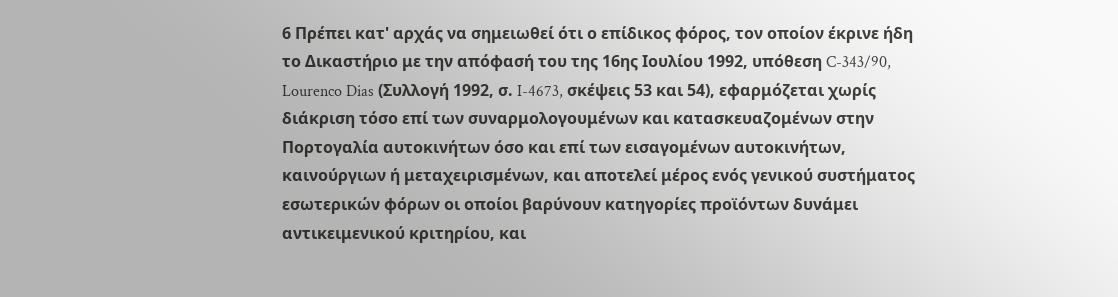6 Πρέπει κατ' αρχάς να σημειωθεί ότι ο επίδικος φόρος, τον οποίον έκρινε ήδη το Δικαστήριο με την απόφασή του της 16ης Ιουλίου 1992, υπόθεση C-343/90, Lourenco Dias (Συλλογή 1992, σ. I-4673, σκέψεις 53 και 54), εφαρμόζεται χωρίς διάκριση τόσο επί των συναρμολογουμένων και κατασκευαζομένων στην Πορτογαλία αυτοκινήτων όσο και επί των εισαγομένων αυτοκινήτων, καινούργιων ή μεταχειρισμένων, και αποτελεί μέρος ενός γενικού συστήματος εσωτερικών φόρων οι οποίοι βαρύνουν κατηγορίες προϊόντων δυνάμει αντικειμενικού κριτηρίου, και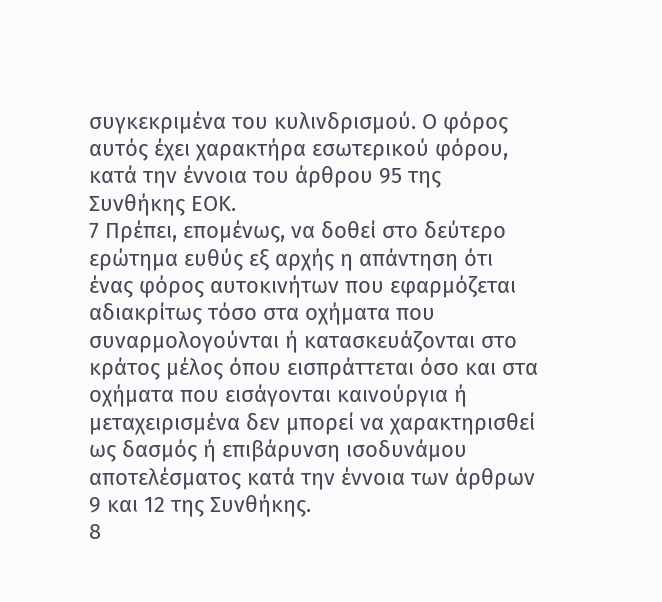συγκεκριμένα του κυλινδρισμού. Ο φόρος αυτός έχει χαρακτήρα εσωτερικού φόρου, κατά την έννοια του άρθρου 95 της Συνθήκης ΕΟΚ.
7 Πρέπει, επομένως, να δοθεί στο δεύτερο ερώτημα ευθύς εξ αρχής η απάντηση ότι ένας φόρος αυτοκινήτων που εφαρμόζεται αδιακρίτως τόσο στα οχήματα που συναρμολογούνται ή κατασκευάζονται στο κράτος μέλος όπου εισπράττεται όσο και στα οχήματα που εισάγονται καινούργια ή μεταχειρισμένα δεν μπορεί να χαρακτηρισθεί ως δασμός ή επιβάρυνση ισοδυνάμου αποτελέσματος κατά την έννοια των άρθρων 9 και 12 της Συνθήκης.
8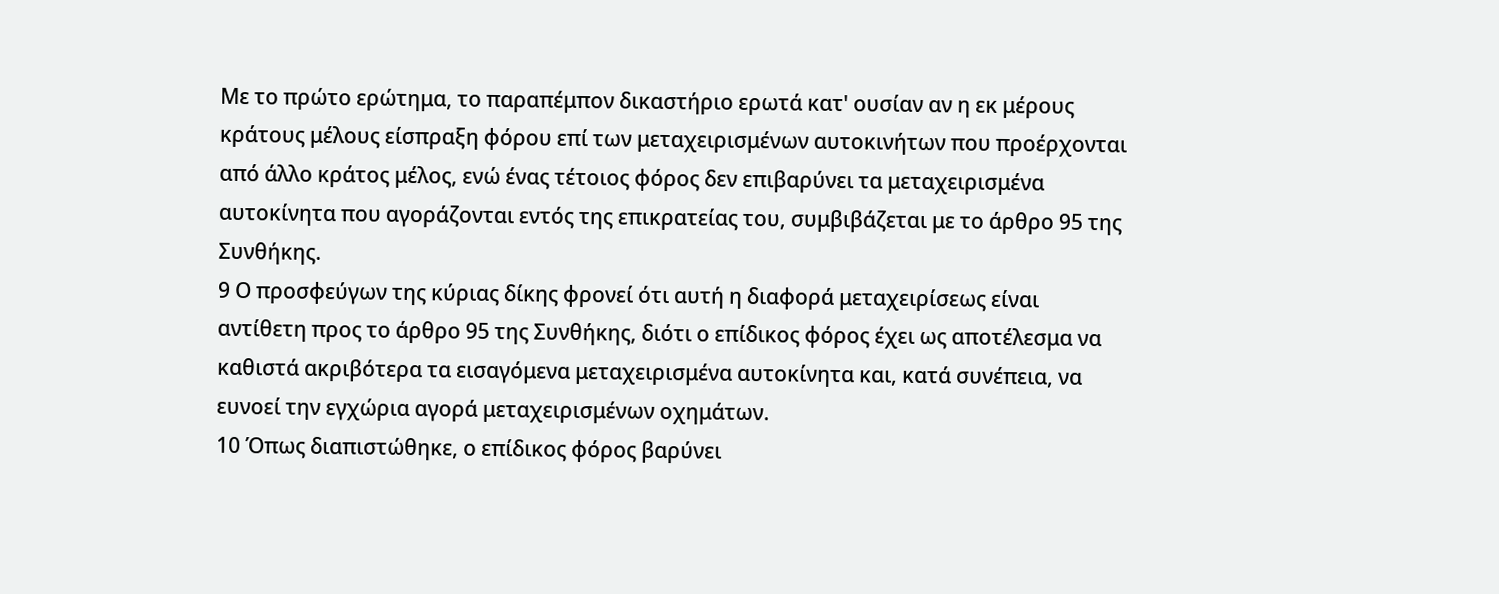Με το πρώτο ερώτημα, το παραπέμπον δικαστήριο ερωτά κατ' ουσίαν αν η εκ μέρους κράτους μέλους είσπραξη φόρου επί των μεταχειρισμένων αυτοκινήτων που προέρχονται από άλλο κράτος μέλος, ενώ ένας τέτοιος φόρος δεν επιβαρύνει τα μεταχειρισμένα αυτοκίνητα που αγοράζονται εντός της επικρατείας του, συμβιβάζεται με το άρθρο 95 της Συνθήκης.
9 Ο προσφεύγων της κύριας δίκης φρονεί ότι αυτή η διαφορά μεταχειρίσεως είναι αντίθετη προς το άρθρο 95 της Συνθήκης, διότι ο επίδικος φόρος έχει ως αποτέλεσμα να καθιστά ακριβότερα τα εισαγόμενα μεταχειρισμένα αυτοκίνητα και, κατά συνέπεια, να ευνοεί την εγχώρια αγορά μεταχειρισμένων οχημάτων.
10 Όπως διαπιστώθηκε, ο επίδικος φόρος βαρύνει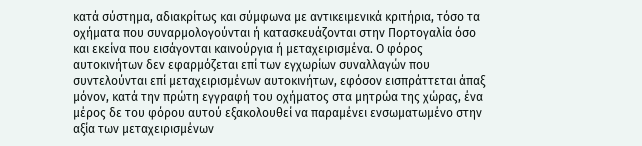κατά σύστημα, αδιακρίτως και σύμφωνα με αντικειμενικά κριτήρια, τόσο τα οχήματα που συναρμολογούνται ή κατασκευάζονται στην Πορτογαλία όσο και εκείνα που εισάγονται καινούργια ή μεταχειρισμένα. Ο φόρος αυτοκινήτων δεν εφαρμόζεται επί των εγχωρίων συναλλαγών που συντελούνται επί μεταχειρισμένων αυτοκινήτων, εφόσον εισπράττεται άπαξ μόνον, κατά την πρώτη εγγραφή του οχήματος στα μητρώα της χώρας, ένα μέρος δε του φόρου αυτού εξακολουθεί να παραμένει ενσωματωμένο στην αξία των μεταχειρισμένων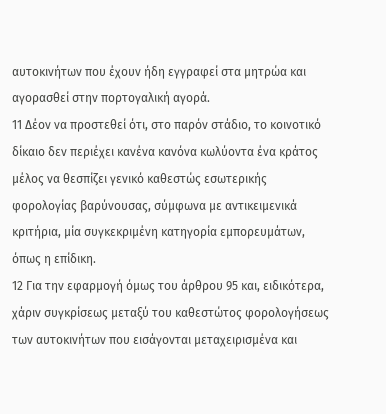αυτοκινήτων που έχουν ήδη εγγραφεί στα μητρώα και αγορασθεί στην πορτογαλική αγορά.
11 Δέον να προστεθεί ότι, στο παρόν στάδιο, το κοινοτικό δίκαιο δεν περιέχει κανένα κανόνα κωλύοντα ένα κράτος μέλος να θεσπίζει γενικό καθεστώς εσωτερικής φορολογίας βαρύνουσας, σύμφωνα με αντικειμενικά κριτήρια, μία συγκεκριμένη κατηγορία εμπορευμάτων, όπως η επίδικη.
12 Για την εφαρμογή όμως του άρθρου 95 και, ειδικότερα, χάριν συγκρίσεως μεταξύ του καθεστώτος φορολογήσεως των αυτοκινήτων που εισάγονται μεταχειρισμένα και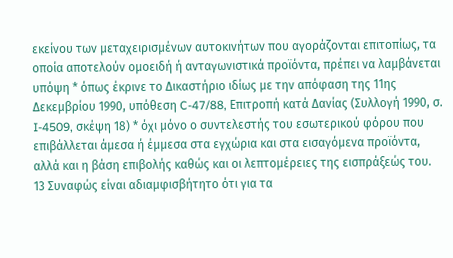εκείνου των μεταχειρισμένων αυτοκινήτων που αγοράζονται επιτοπίως, τα οποία αποτελούν ομοειδή ή ανταγωνιστικά προϊόντα, πρέπει να λαμβάνεται υπόψη * όπως έκρινε το Δικαστήριο ιδίως με την απόφαση της 11ης Δεκεμβρίου 1990, υπόθεση C-47/88, Επιτροπή κατά Δανίας (Συλλογή 1990, σ. I-4509, σκέψη 18) * όχι μόνο ο συντελεστής του εσωτερικού φόρου που επιβάλλεται άμεσα ή έμμεσα στα εγχώρια και στα εισαγόμενα προϊόντα, αλλά και η βάση επιβολής καθώς και οι λεπτομέρειες της εισπράξεώς του.
13 Συναφώς είναι αδιαμφισβήτητο ότι για τα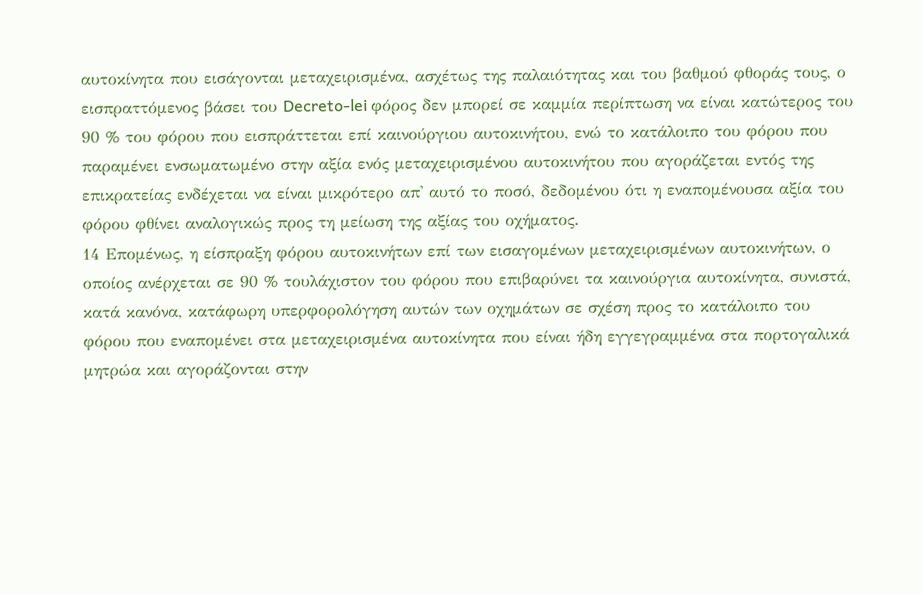αυτοκίνητα που εισάγονται μεταχειρισμένα, ασχέτως της παλαιότητας και του βαθμού φθοράς τους, ο εισπραττόμενος βάσει του Decreto-lei φόρος δεν μπορεί σε καμμία περίπτωση να είναι κατώτερος του 90 % του φόρου που εισπράττεται επί καινούργιου αυτοκινήτου, ενώ το κατάλοιπο του φόρου που παραμένει ενσωματωμένο στην αξία ενός μεταχειρισμένου αυτοκινήτου που αγοράζεται εντός της επικρατείας ενδέχεται να είναι μικρότερο απ' αυτό το ποσό, δεδομένου ότι η εναπομένουσα αξία του φόρου φθίνει αναλογικώς προς τη μείωση της αξίας του οχήματος.
14 Επομένως, η είσπραξη φόρου αυτοκινήτων επί των εισαγομένων μεταχειρισμένων αυτοκινήτων, ο οποίος ανέρχεται σε 90 % τουλάχιστον του φόρου που επιβαρύνει τα καινούργια αυτοκίνητα, συνιστά, κατά κανόνα, κατάφωρη υπερφορολόγηση αυτών των οχημάτων σε σχέση προς το κατάλοιπο του φόρου που εναπομένει στα μεταχειρισμένα αυτοκίνητα που είναι ήδη εγγεγραμμένα στα πορτογαλικά μητρώα και αγοράζονται στην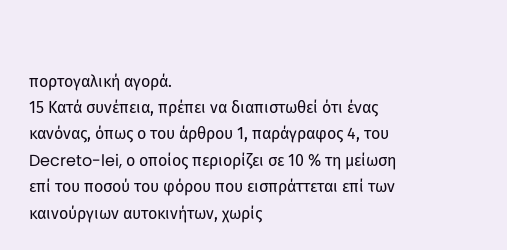πορτογαλική αγορά.
15 Κατά συνέπεια, πρέπει να διαπιστωθεί ότι ένας κανόνας, όπως ο του άρθρου 1, παράγραφος 4, του Decreto-lei, ο οποίος περιορίζει σε 10 % τη μείωση επί του ποσού του φόρου που εισπράττεται επί των καινούργιων αυτοκινήτων, χωρίς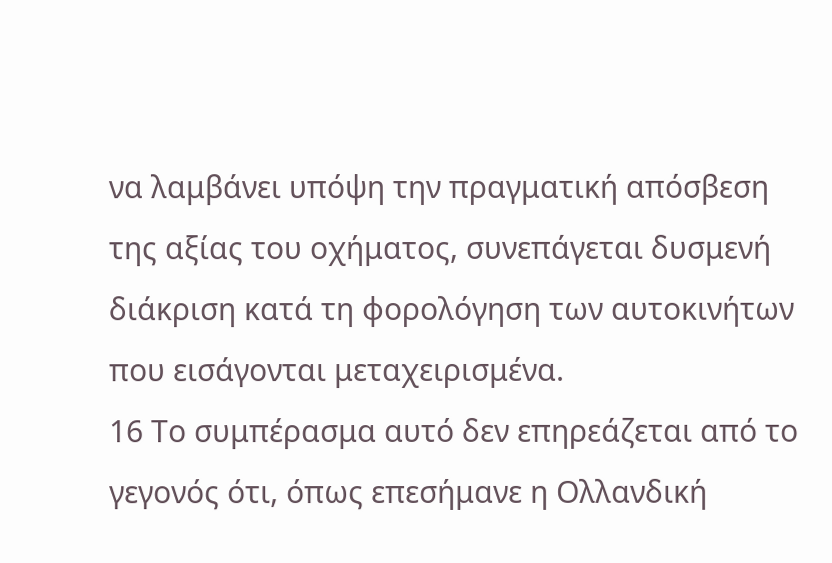να λαμβάνει υπόψη την πραγματική απόσβεση της αξίας του οχήματος, συνεπάγεται δυσμενή διάκριση κατά τη φορολόγηση των αυτοκινήτων που εισάγονται μεταχειρισμένα.
16 Το συμπέρασμα αυτό δεν επηρεάζεται από το γεγονός ότι, όπως επεσήμανε η Ολλανδική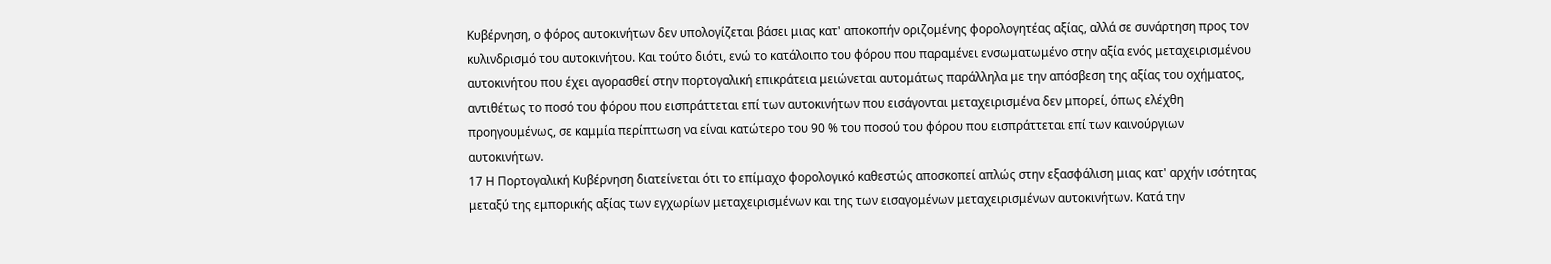Κυβέρνηση, ο φόρος αυτοκινήτων δεν υπολογίζεται βάσει μιας κατ' αποκοπήν οριζομένης φορολογητέας αξίας, αλλά σε συνάρτηση προς τον κυλινδρισμό του αυτοκινήτου. Και τούτο διότι, ενώ το κατάλοιπο του φόρου που παραμένει ενσωματωμένο στην αξία ενός μεταχειρισμένου αυτοκινήτου που έχει αγορασθεί στην πορτογαλική επικράτεια μειώνεται αυτομάτως παράλληλα με την απόσβεση της αξίας του οχήματος, αντιθέτως το ποσό του φόρου που εισπράττεται επί των αυτοκινήτων που εισάγονται μεταχειρισμένα δεν μπορεί, όπως ελέχθη προηγουμένως, σε καμμία περίπτωση να είναι κατώτερο του 90 % του ποσού του φόρου που εισπράττεται επί των καινούργιων αυτοκινήτων.
17 Η Πορτογαλική Κυβέρνηση διατείνεται ότι το επίμαχο φορολογικό καθεστώς αποσκοπεί απλώς στην εξασφάλιση μιας κατ' αρχήν ισότητας μεταξύ της εμπορικής αξίας των εγχωρίων μεταχειρισμένων και της των εισαγομένων μεταχειρισμένων αυτοκινήτων. Κατά την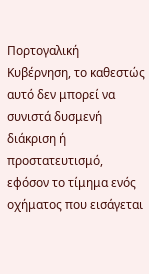Πορτογαλική Κυβέρνηση, το καθεστώς αυτό δεν μπορεί να συνιστά δυσμενή διάκριση ή προστατευτισμό, εφόσον το τίμημα ενός οχήματος που εισάγεται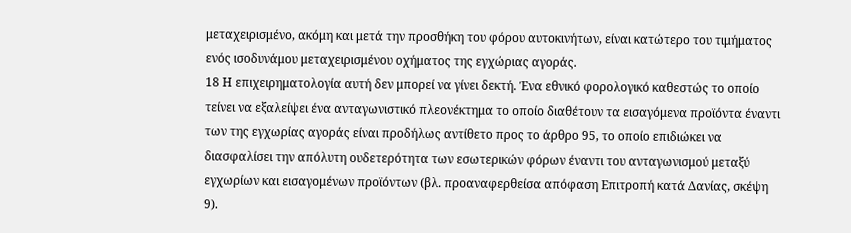μεταχειρισμένο, ακόμη και μετά την προσθήκη του φόρου αυτοκινήτων, είναι κατώτερο του τιμήματος ενός ισοδυνάμου μεταχειρισμένου οχήματος της εγχώριας αγοράς.
18 Η επιχειρηματολογία αυτή δεν μπορεί να γίνει δεκτή. Ένα εθνικό φορολογικό καθεστώς το οποίο τείνει να εξαλείψει ένα ανταγωνιστικό πλεονέκτημα το οποίο διαθέτουν τα εισαγόμενα προϊόντα έναντι των της εγχωρίας αγοράς είναι προδήλως αντίθετο προς το άρθρο 95, το οποίο επιδιώκει να διασφαλίσει την απόλυτη ουδετερότητα των εσωτερικών φόρων έναντι του ανταγωνισμού μεταξύ εγχωρίων και εισαγομένων προϊόντων (βλ. προαναφερθείσα απόφαση Επιτροπή κατά Δανίας, σκέψη 9).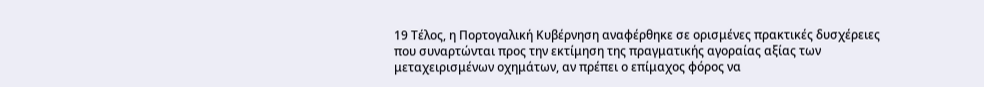19 Τέλος, η Πορτογαλική Κυβέρνηση αναφέρθηκε σε ορισμένες πρακτικές δυσχέρειες που συναρτώνται προς την εκτίμηση της πραγματικής αγοραίας αξίας των μεταχειρισμένων οχημάτων, αν πρέπει ο επίμαχος φόρος να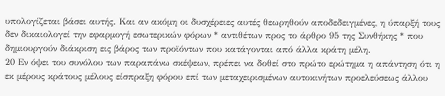υπολογίζεται βάσει αυτής. Και αν ακόμη οι δυσχέρειες αυτές θεωρηθούν αποδεδειγμένες, η ύπαρξή τους δεν δικαιολογεί την εφαρμογή εσωτερικών φόρων * αντιθέτων προς το άρθρο 95 της Συνθήκης * που δημιουργούν διάκριση εις βάρος των προϊόντων που κατάγονται από άλλα κράτη μέλη.
20 Εν όψει του συνόλου των παραπάνω σκέψεων, πρέπει να δοθεί στο πρώτο ερώτημα η απάντηση ότι η εκ μέρους κράτους μέλους είσπραξη φόρου επί των μεταχειρισμένων αυτοκινήτων προελεύσεως άλλου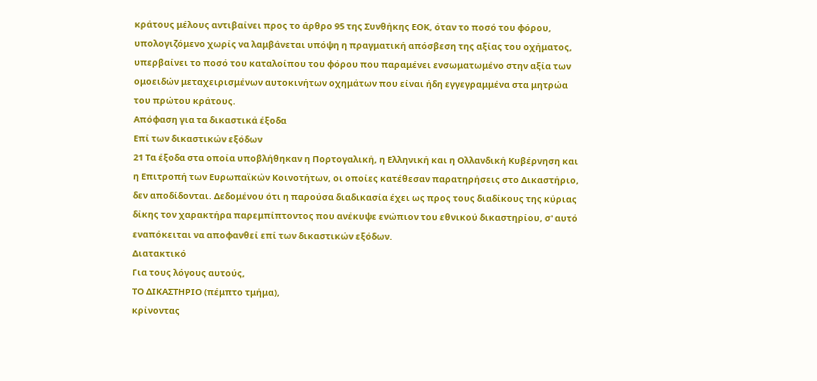κράτους μέλους αντιβαίνει προς το άρθρο 95 της Συνθήκης ΕΟΚ, όταν το ποσό του φόρου, υπολογιζόμενο χωρίς να λαμβάνεται υπόψη η πραγματική απόσβεση της αξίας του οχήματος, υπερβαίνει το ποσό του καταλοίπου του φόρου που παραμένει ενσωματωμένο στην αξία των ομοειδών μεταχειρισμένων αυτοκινήτων οχημάτων που είναι ήδη εγγεγραμμένα στα μητρώα του πρώτου κράτους.
Απόφαση για τα δικαστικά έξοδα
Επί των δικαστικών εξόδων
21 Τα έξοδα στα οποία υποβλήθηκαν η Πορτογαλική, η Ελληνική και η Ολλανδική Κυβέρνηση και η Επιτροπή των Ευρωπαϊκών Κοινοτήτων, οι οποίες κατέθεσαν παρατηρήσεις στο Δικαστήριο, δεν αποδίδονται. Δεδομένου ότι η παρούσα διαδικασία έχει ως προς τους διαδίκους της κύριας δίκης τον χαρακτήρα παρεμπίπτοντος που ανέκυψε ενώπιον του εθνικού δικαστηρίου, σ' αυτό εναπόκειται να αποφανθεί επί των δικαστικών εξόδων.
Διατακτικό
Για τους λόγους αυτούς,
ΤΟ ΔΙΚΑΣΤΗΡΙΟ (πέμπτο τμήμα),
κρίνοντας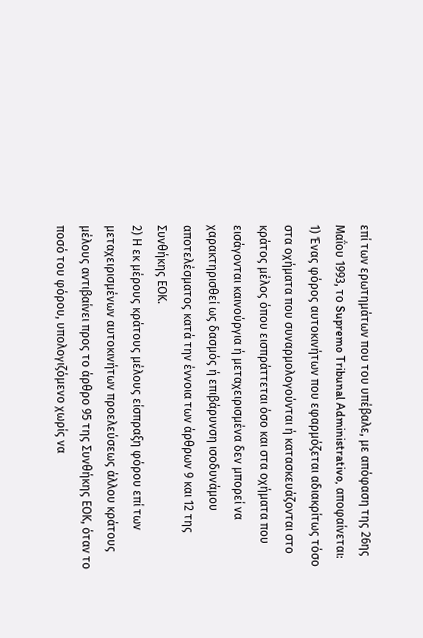επί των ερωτημάτων που του υπέβαλε, με απόφαση της 26ης Μαΐου 1993, το Supremo Tribunal Administrativo, αποφαίνεται:
1) Ένας φόρος αυτοκινήτων που εφαρμόζεται αδιακρίτως τόσο στα οχήματα που συναρμολογούνται ή κατασκευάζονται στο κράτος μέλος όπου εισπράττεται όσο και στα οχήματα που εισάγονται καινούργια ή μεταχειρισμένα δεν μπορεί να χαρακτηρισθεί ως δασμός ή επιβάρυνση ισοδυνάμου αποτελέσματος κατά την έννοια των άρθρων 9 και 12 της Συνθήκης ΕΟΚ.
2) Η εκ μέρους κράτους μέλους είσπραξη φόρου επί των μεταχειρισμένων αυτοκινήτων προελεύσεως άλλου κράτους μέλους αντιβαίνει προς το άρθρο 95 της Συνθήκης ΕΟΚ, όταν το ποσό του φόρου, υπολογιζόμενο χωρίς να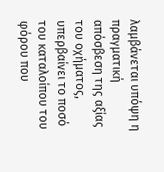λαμβάνεται υπόψη η πραγματική απόσβεση της αξίας του οχήματος, υπερβαίνει το ποσό του καταλοίπου του φόρου που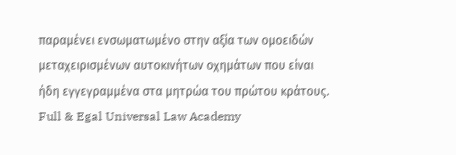παραμένει ενσωματωμένο στην αξία των ομοειδών μεταχειρισμένων αυτοκινήτων οχημάτων που είναι ήδη εγγεγραμμένα στα μητρώα του πρώτου κράτους.
Full & Egal Universal Law Academy